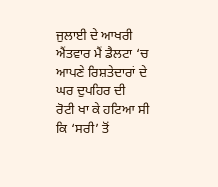ਜੁਲਾਈ ਦੇ ਆਖਰੀ ਐਂਤਵਾਰ ਮੈਂ ਡੈਲਟਾ ‘ਚ ਆਪਣੇ ਰਿਸ਼ਤੇਦਾਰਾਂ ਦੇ ਘਰ ਦੁਪਹਿਰ ਦੀ
ਰੋਟੀ ਖਾ ਕੇ ਹਟਿਆ ਸੀ ਕਿ ‘ਸਰੀ’ ਤੋਂ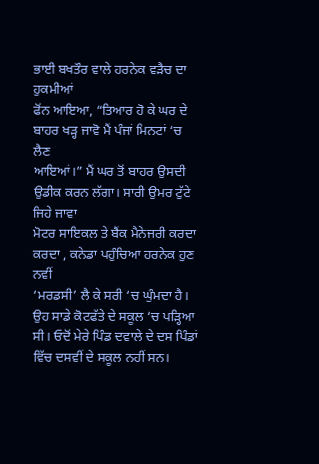ਭਾਈ ਬਖਤੌਰ ਵਾਲੇ ਹਰਨੇਕ ਵੜੈਚ ਦਾ ਹੁਕਮੀਆਂ
ਫੋਂਨ ਆਇਆ, “ਤਿਆਰ ਹੋ ਕੇ ਘਰ ਦੇ ਬਾਹਰ ਖੜ੍ਹ ਜਾਵੋ ਮੈਂ ਪੰਜਾਂ ਮਿਨਟਾਂ ‘ਚ ਲੈਣ
ਆਇਆਂ।” ਮੈਂ ਘਰ ਤੋਂ ਬਾਹਰ ਉਸਦੀ ਉਡੀਕ ਕਰਨ ਲੱਗਾ। ਸਾਰੀ ਉਮਰ ਟੁੱਟੇ ਜਿਹੇ ਜਾਵਾ
ਮੋਟਰ ਸਾਇਕਲ ਤੇ ਬੈਂਕ ਮੈਨੇਜਰੀ ਕਰਦਾ ਕਰਦਾ , ਕਨੇਡਾ ਪਹੁੰਚਿਆ ਹਰਨੇਕ ਹੁਣ ਨਵੀਂ
‘ਮਰਡਸੀ’ ਲੈ ਕੇ ਸਰੀ ‘ਚ ਘੁੰਮਦਾ ਹੈ। ਉਹ ਸਾਡੇ ਕੋਟਫੱਤੇ ਦੇ ਸਕੂਲ ‘ਚ ਪੜ੍ਹਿਆ
ਸੀ। ਓਦੋਂ ਮੇਰੇ ਪਿੰਡ ਦਵਾਲੇ ਦੇ ਦਸ ਪਿੰਡਾਂ ਵਿੱਚ ਦਸਵੀਂ ਦੇ ਸਕੂਲ ਨਹੀਂ ਸਨ।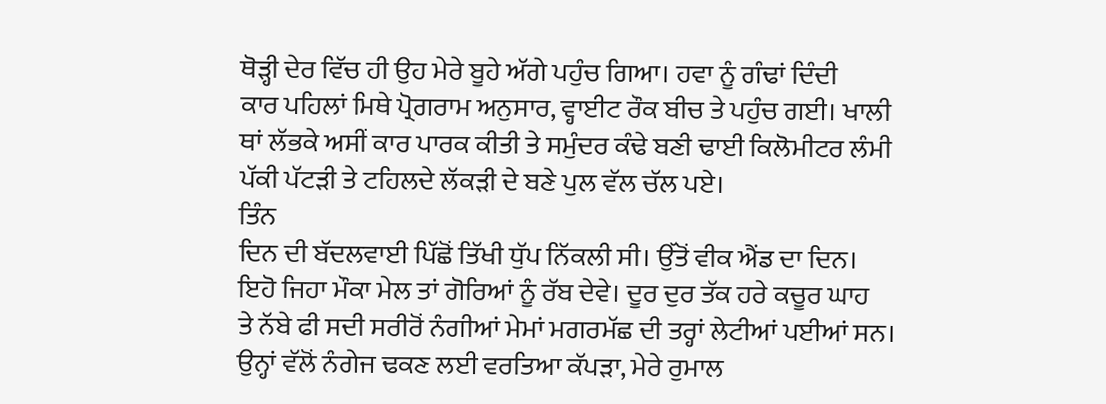ਥੋੜ੍ਹੀ ਦੇਰ ਵਿੱਚ ਹੀ ਉਹ ਮੇਰੇ ਬੂਹੇ ਅੱਗੇ ਪਹੁੰਚ ਗਿਆ। ਹਵਾ ਨੂੰ ਗੰਢਾਂ ਦਿੰਦੀ
ਕਾਰ ਪਹਿਲਾਂ ਮਿਥੇ ਪ੍ਰੋਗਰਾਮ ਅਨੁਸਾਰ, ਵ੍ਹਾਈਟ ਰੌਕ ਬੀਚ ਤੇ ਪਹੁੰਚ ਗਈ। ਖਾਲੀ
ਥਾਂ ਲੱਭਕੇ ਅਸੀਂ ਕਾਰ ਪਾਰਕ ਕੀਤੀ ਤੇ ਸਮੁੰਦਰ ਕੰਢੇ ਬਣੀ ਢਾਈ ਕਿਲੋਮੀਟਰ ਲੰਮੀ
ਪੱਕੀ ਪੱਟੜੀ ਤੇ ਟਹਿਲਦੇ ਲੱਕੜੀ ਦੇ ਬਣੇ ਪੁਲ ਵੱਲ ਚੱਲ ਪਏ।
ਤਿੰਨ
ਦਿਨ ਦੀ ਬੱਦਲਵਾਈ ਪਿੱਛੋਂ ਤਿੱਖੀ ਧੁੱਪ ਨਿੱਕਲੀ ਸੀ। ਉੱਤੋਂ ਵੀਕ ਐਂਡ ਦਾ ਦਿਨ।
ਇਹੋ ਜਿਹਾ ਮੌਕਾ ਮੇਲ ਤਾਂ ਗੋਰਿਆਂ ਨੂੰ ਰੱਬ ਦੇਵੇ। ਦੂਰ ਦੁਰ ਤੱਕ ਹਰੇ ਕਚੂਰ ਘਾਹ
ਤੇ ਨੱਬੇ ਫੀ ਸਦੀ ਸਰੀਰੋਂ ਨੰਗੀਆਂ ਮੇਮਾਂ ਮਗਰਮੱਛ ਦੀ ਤਰ੍ਹਾਂ ਲੇਟੀਆਂ ਪਈਆਂ ਸਨ।
ਉਨ੍ਹਾਂ ਵੱਲੋਂ ਨੰਗੇਜ ਢਕਣ ਲਈ ਵਰਤਿਆ ਕੱਪੜਾ, ਮੇਰੇ ਰੁਮਾਲ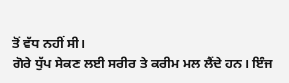ਤੋਂ ਵੱਧ ਨਹੀਂ ਸੀ।
ਗੋਰੇ ਧੁੱਪ ਸੇਕਣ ਲਈ ਸਰੀਰ ਤੇ ਕਰੀਮ ਮਲ ਲੈਂਦੇ ਹਨ। ਇੰਜ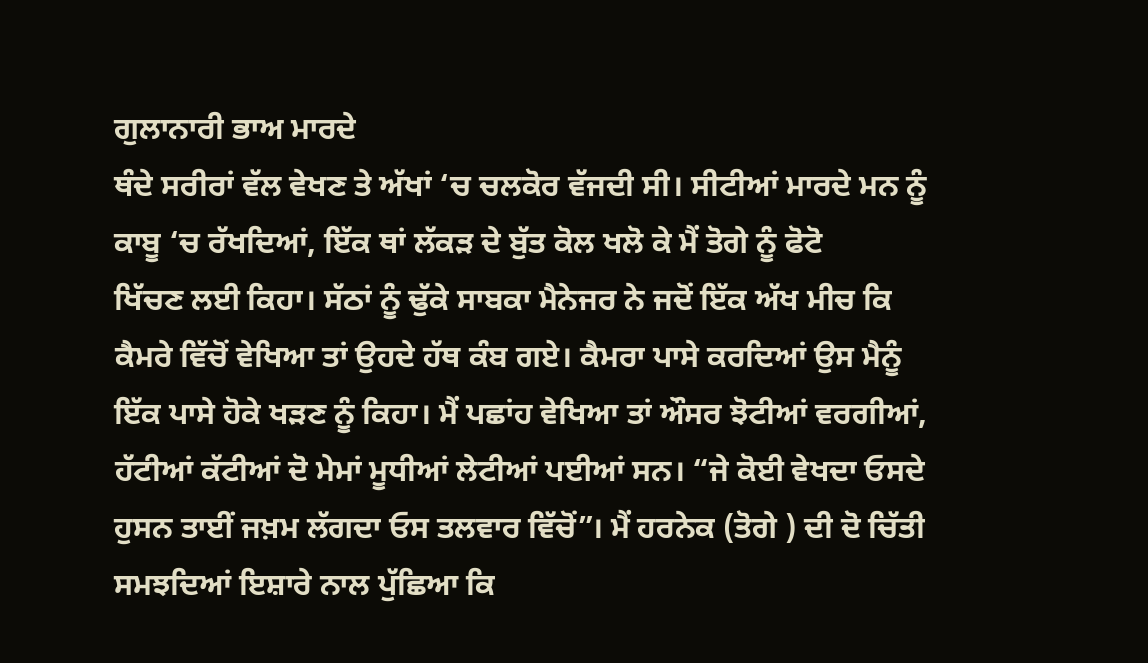ਗੁਲਾਨਾਰੀ ਭਾਅ ਮਾਰਦੇ
ਥੰਦੇ ਸਰੀਰਾਂ ਵੱਲ ਵੇਖਣ ਤੇ ਅੱਖਾਂ ‘ਚ ਚਲਕੋਰ ਵੱਜਦੀ ਸੀ। ਸੀਟੀਆਂ ਮਾਰਦੇ ਮਨ ਨੂੰ
ਕਾਬੂ ‘ਚ ਰੱਖਦਿਆਂ, ਇੱਕ ਥਾਂ ਲੱਕੜ ਦੇ ਬੁੱਤ ਕੋਲ ਖਲੋ ਕੇ ਮੈਂ ਤੋਗੇ ਨੂੰ ਫੋਟੋ
ਖਿੱਚਣ ਲਈ ਕਿਹਾ। ਸੱਠਾਂ ਨੂੰ ਢੁੱਕੇ ਸਾਬਕਾ ਮੈਨੇਜਰ ਨੇ ਜਦੋਂ ਇੱਕ ਅੱਖ ਮੀਚ ਕਿ
ਕੈਮਰੇ ਵਿੱਚੋਂ ਵੇਖਿਆ ਤਾਂ ਉਹਦੇ ਹੱਥ ਕੰਬ ਗਏ। ਕੈਮਰਾ ਪਾਸੇ ਕਰਦਿਆਂ ਉਸ ਮੈਨੂੰ
ਇੱਕ ਪਾਸੇ ਹੋਕੇ ਖੜਣ ਨੂੰ ਕਿਹਾ। ਮੈਂ ਪਛਾਂਹ ਵੇਖਿਆ ਤਾਂ ਔਸਰ ਝੋਟੀਆਂ ਵਰਗੀਆਂ,
ਹੱਟੀਆਂ ਕੱਟੀਆਂ ਦੋ ਮੇਮਾਂ ਮੂਧੀਆਂ ਲੇਟੀਆਂ ਪਈਆਂ ਸਨ। “ਜੇ ਕੋਈ ਵੇਖਦਾ ਓਸਦੇ
ਹੁਸਨ ਤਾਈਂ ਜਖ਼ਮ ਲੱਗਦਾ ਓਸ ਤਲਵਾਰ ਵਿੱਚੋਂ”। ਮੈਂ ਹਰਨੇਕ (ਤੋਗੇ ) ਦੀ ਦੋ ਚਿੱਤੀ
ਸਮਝਦਿਆਂ ਇਸ਼ਾਰੇ ਨਾਲ ਪੁੱਛਿਆ ਕਿ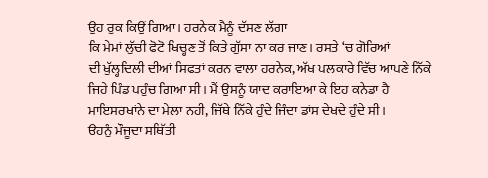ਉਹ ਰੁਕ ਕਿਉਂ ਗਿਆ। ਹਰਨੇਕ ਮੈਨੂੰ ਦੱਸਣ ਲੱਗਾ
ਕਿ ਮੇਮਾਂ ਲੁੱਚੀ ਫੋਟੋ ਖਿਚ੍ਹਣ ਤੋਂ ਕਿਤੇ ਗੁੱਸਾ ਨਾ ਕਰ ਜਾਣ। ਰਸਤੇ ‘ਚ ਗੋਰਿਆਂ
ਦੀ ਖੁੱਲ੍ਹਦਿਲੀ ਦੀਆਂ ਸਿਫਤਾਂ ਕਰਨ ਵਾਲਾ ਹਰਨੇਕ, ਅੱਖ ਪਲਕਾਰੇ ਵਿੱਚ ਆਪਣੇ ਨਿੱਕੇ
ਜਿਹੇ ਪਿੰਡ ਪਹੁੰਚ ਗਿਆ ਸੀ। ਮੈਂ ਉਸਨੂੰ ਯਾਦ ਕਰਾਇਆ ਕੇ ਇਹ ਕਨੇਡਾ ਹੈ
ਮਾਇਸਰਖਾਂਨੇ ਦਾ ਮੇਲਾ ਨਹੀ, ਜਿੱਥੇ ਨਿੱਕੇ ਹੁੰਦੇ ਜਿੰਦਾ ਡਾਂਸ ਦੇਖਦੇ ਹੁੰਦੇ ਸੀ।
ੳਹਨੁੰ ਮੌਜੂਦਾ ਸਥਿੱਤੀ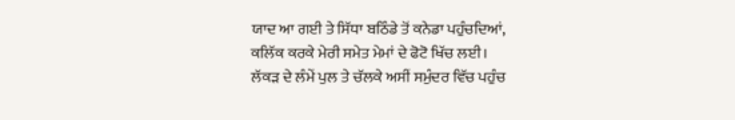ਯਾਦ ਆ ਗਈ ਤੇ ਸਿੱਧਾ ਬਠਿੰਡੇ ਤੋਂ ਕਨੇਡਾ ਪਹੁੰਚਦਿਆਂ,
ਕਲਿੱਕ ਕਰਕੇ ਮੇਰੀ ਸਮੇਤ ਮੇਮਾਂ ਦੇ ਫੋਟੋ ਖਿੱਚ ਲਈ।
ਲੱਕੜ ਦੇ ਲੰਮੇਂ ਪੁਲ ਤੇ ਚੱਲਕੇ ਅਸੀਂ ਸਮੁੰਦਰ ਵਿੱਚ ਪਹੁੰਚ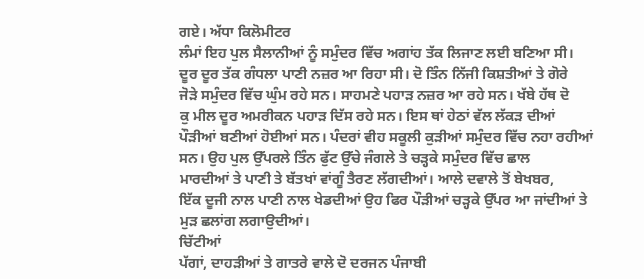ਗਏ। ਅੱਧਾ ਕਿਲੋਮੀਟਰ
ਲੰਮਾਂ ਇਹ ਪੁਲ ਸੈਲਾਨੀਆਂ ਨੂੰ ਸਮੁੰਦਰ ਵਿੱਚ ਅਗਾਂਹ ਤੱਕ ਲਿਜਾਣ ਲਈ ਬਣਿਆ ਸੀ।
ਦੂਰ ਦੂਰ ਤੱਕ ਗੰਧਲਾ ਪਾਣੀ ਨਜ਼ਰ ਆ ਰਿਹਾ ਸੀ। ਦੋ ਤਿੰਨ ਨਿੱਜੀ ਕਿਸ਼ਤੀਆਂ ਤੇ ਗੋਰੇ
ਜੋੜੇ ਸਮੁੰਦਰ ਵਿੱਚ ਘੁੰਮ ਰਹੇ ਸਨ। ਸਾਹਮਣੇ ਪਹਾੜ ਨਜ਼ਰ ਆ ਰਹੇ ਸਨ। ਖੱਬੇ ਹੱਥ ਦੋ
ਕੁ ਮੀਲ ਦੂਰ ਅਮਰੀਕਨ ਪਹਾੜ ਦਿੱਸ ਰਹੇ ਸਨ। ਇਸ ਥਾਂ ਹੇਠਾਂ ਵੱਲ ਲੱਕੜ ਦੀਆਂ
ਪੌੜੀਆਂ ਬਣੀਆਂ ਹੋਈਆਂ ਸਨ। ਪੰਦਰਾਂ ਵੀਹ ਸਕੂਲੀ ਕੁੜੀਆਂ ਸਮੁੰਦਰ ਵਿੱਚ ਨਹਾ ਰਹੀਆਂ
ਸਨ। ਉਹ ਪੁਲ ਉੱਪਰਲੇ ਤਿੰਨ ਫੁੱਟ ਉੱਚੇ ਜੰਗਲੇ ਤੇ ਚੜ੍ਹਕੇ ਸਮੁੰਦਰ ਵਿੱਚ ਛਾਲ
ਮਾਰਦੀਆਂ ਤੇ ਪਾਣੀ ਤੇ ਬੱਤਖਾਂ ਵਾਂਗੂੰ ਤੈਰਣ ਲੱਗਦੀਆਂ। ਆਲੇ ਦਵਾਲੇ ਤੋਂ ਬੇਖਬਰ,
ਇੱਕ ਦੂਜੀ ਨਾਲ ਪਾਣੀ ਨਾਲ ਖੇਡਦੀਆਂ ਉਹ ਫਿਰ ਪੌੜੀਆਂ ਚੜ੍ਹਕੇ ਉੱਪਰ ਆ ਜਾਂਦੀਆਂ ਤੇ
ਮੁੜ ਛਲਾਂਗ ਲਗਾਉਦੀਆਂ।
ਚਿੱਟੀਆਂ
ਪੱਗਾਂ, ਦਾਹੜੀਆਂ ਤੇ ਗਾਤਰੇ ਵਾਲੇ ਦੋ ਦਰਜਨ ਪੰਜਾਬੀ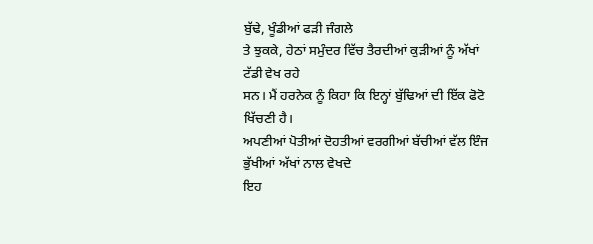ਬੁੱਢੇ, ਖੂੰਡੀਆਂ ਫੜੀ ਜੰਗਲੇ
ਤੇ ਝੁਕਕੇ, ਹੇਠਾਂ ਸਮੁੰਦਰ ਵਿੱਚ ਤੈਰਦੀਆਂ ਕੁੜੀਆਂ ਨੂੰ ਅੱਖਾਂ ਟੱਡੀ ਵੇਖ ਰਹੇ
ਸਨ। ਮੈਂ ਹਰਨੇਕ ਨੂੰ ਕਿਹਾ ਕਿ ਇਨ੍ਹਾਂ ਬੁੱਢਿਆਂ ਦੀ ਇੱਕ ਫੋਟੋ ਖਿੱਚਣੀ ਹੈ।
ਅਪਣੀਆਂ ਪੋਤੀਆਂ ਦੋਹਤੀਆਂ ਵਰਗੀਆਂ ਬੱਚੀਆਂ ਵੱਲ ਇੰਜ ਭੁੱਖੀਆਂ ਅੱਖਾਂ ਨਾਲ ਵੇਖਦੇ
ਇਹ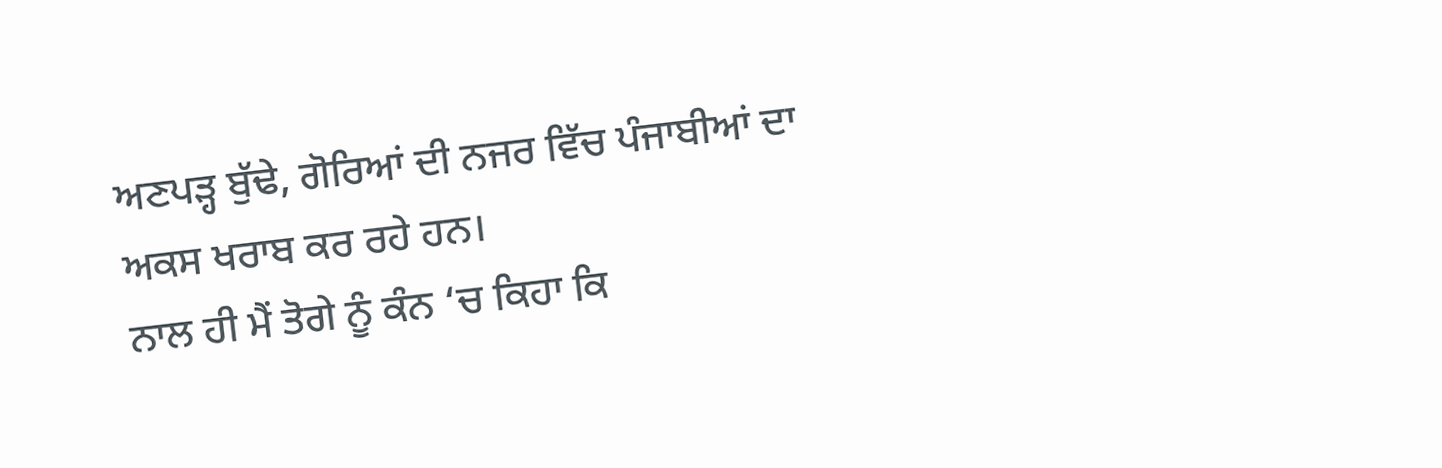ਅਣਪੜ੍ਹ ਬੁੱਢੇ, ਗੋਰਿਆਂ ਦੀ ਨਜਰ ਵਿੱਚ ਪੰਜਾਬੀਆਂ ਦਾ ਅਕਸ ਖਰਾਬ ਕਰ ਰਹੇ ਹਨ।
ਨਾਲ ਹੀ ਮੈਂ ਤੋਗੇ ਨੂੰ ਕੰਨ ‘ਚ ਕਿਹਾ ਕਿ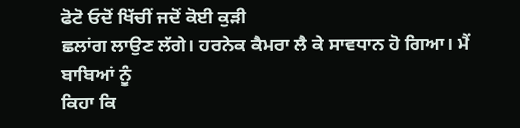ਫੋਟੋ ਓਦੋਂ ਖਿੱਚੀਂ ਜਦੋਂ ਕੋਈ ਕੁੜੀ
ਛਲਾਂਗ ਲਾਉਣ ਲੱਗੇ। ਹਰਨੇਕ ਕੈਮਰਾ ਲੈ ਕੇ ਸਾਵਧਾਨ ਹੋ ਗਿਆ। ਮੈਂ ਬਾਬਿਆਂ ਨੂੰ
ਕਿਹਾ ਕਿ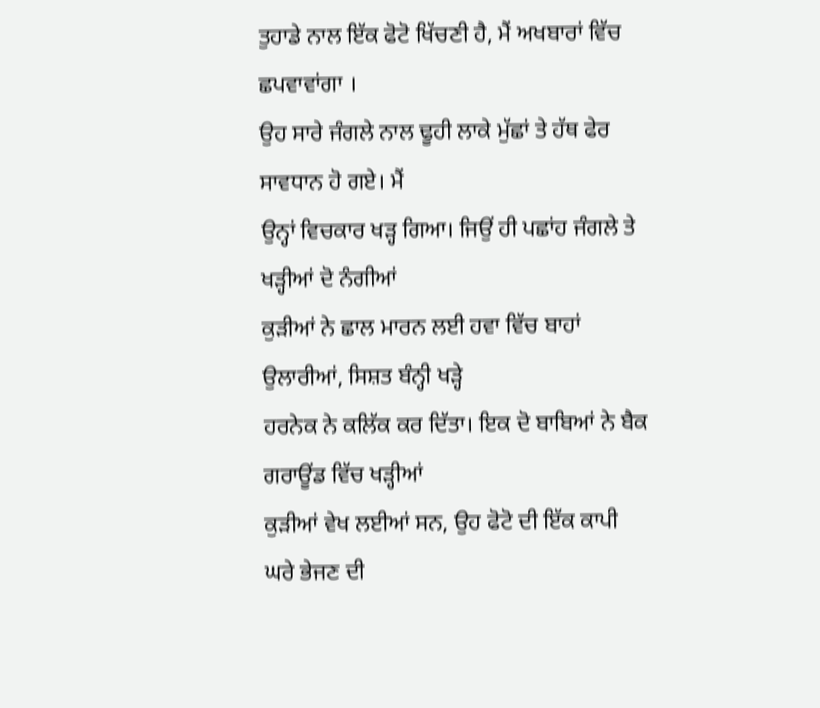ਤੁਹਾਡੇ ਨਾਲ ਇੱਕ ਫੋਟੋ ਖਿੱਚਣੀ ਹੈ, ਮੈਂ ਅਖਬਾਰਾਂ ਵਿੱਚ ਛਪਵਾਵਾਂਗਾ ।
ਉਹ ਸਾਰੇ ਜੰਗਲੇ ਨਾਲ ਢੂਹੀ ਲਾਕੇ ਮੁੱਛਾਂ ਤੇ ਹੱਥ ਫੇਰ ਸਾਵਧਾਨ ਹੋ ਗਏ। ਮੈਂ
ਉਨ੍ਹਾਂ ਵਿਚਕਾਰ ਖੜ੍ਹ ਗਿਆ। ਜਿਉਂ ਹੀ ਪਛਾਂਹ ਜੰਗਲੇ ਤੇ ਖੜ੍ਹੀਆਂ ਦੋ ਨੰਗੀਆਂ
ਕੁੜੀਆਂ ਨੇ ਛਾਲ ਮਾਰਨ ਲਈ ਹਵਾ ਵਿੱਚ ਬਾਹਾਂ ਉਲਾਰੀਆਂ, ਸਿਸ਼ਤ ਬੰਨ੍ਹੀ ਖੜ੍ਹੇ
ਹਰਨੇਕ ਨੇ ਕਲਿੱਕ ਕਰ ਦਿੱਤਾ। ਇਕ ਦੋ ਬਾਬਿਆਂ ਨੇ ਬੈਕ ਗਰਾਊਂਡ ਵਿੱਚ ਖੜ੍ਹੀਆਂ
ਕੁੜੀਆਂ ਵੇਖ ਲਈਆਂ ਸਨ, ਉਹ ਫੋਟੋ ਦੀ ਇੱਕ ਕਾਪੀ ਘਰੇ ਭੇਜਣ ਦੀ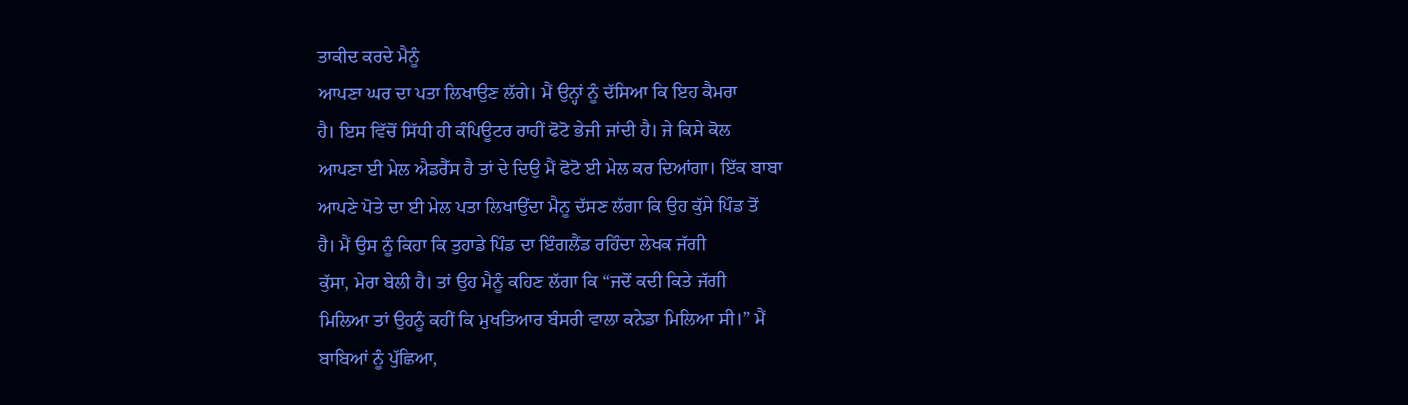ਤਾਕੀਦ ਕਰਦੇ ਮੈਨੂੰ
ਆਪਣਾ ਘਰ ਦਾ ਪਤਾ ਲਿਖਾਉਣ ਲੱਗੇ। ਮੈਂ ਉਨ੍ਹਾਂ ਨੂੰ ਦੱਸਿਆ ਕਿ ਇਹ ਕੈਮਰਾ
ਹੈ। ਇਸ ਵਿੱਚੋਂ ਸਿੱਧੀ ਹੀ ਕੰਪਿਊਟਰ ਰਾਹੀਂ ਫੋਟੋ ਭੇਜੀ ਜਾਂਦੀ ਹੈ। ਜੇ ਕਿਸੇ ਕੋਲ
ਆਪਣਾ ਈ ਮੇਲ ਐਡਰੈੱਸ ਹੈ ਤਾਂ ਦੇ ਦਿਉ ਮੈਂ ਫੋਟੋ ਈ ਮੇਲ ਕਰ ਦਿਆਂਗਾ। ਇੱਕ ਬਾਬਾ
ਆਪਣੇ ਪੋਤੇ ਦਾ ਈ ਮੇਲ ਪਤਾ ਲਿਖਾਉਂਦਾ ਮੈਨੂ ਦੱਸਣ ਲੱਗਾ ਕਿ ਉਹ ਕੁੱਸੇ ਪਿੰਡ ਤੋਂ
ਹੈ। ਮੈਂ ਉਸ ਨੂੰ ਕਿਹਾ ਕਿ ਤੁਹਾਡੇ ਪਿੰਡ ਦਾ ਇੰਗਲੈਂਡ ਰਹਿੰਦਾ ਲੇਖਕ ਜੱਗੀ
ਕੁੱਸਾ, ਮੇਰਾ ਬੇਲੀ ਹੈ। ਤਾਂ ਉਹ ਮੈਨੂੰ ਕਹਿਣ ਲੱਗਾ ਕਿ “ਜਦੋਂ ਕਦੀ ਕਿਤੇ ਜੱਗੀ
ਮਿਲਿਆ ਤਾਂ ਉਹਨੂੰ ਕਹੀਂ ਕਿ ਮੁਖਤਿਆਰ ਬੰਸਰੀ ਵਾਲਾ ਕਨੇਡਾ ਮਿਲਿਆ ਸੀ।” ਮੈਂ
ਬਾਬਿਆਂ ਨੂੰ ਪੁੱਛਿਆ,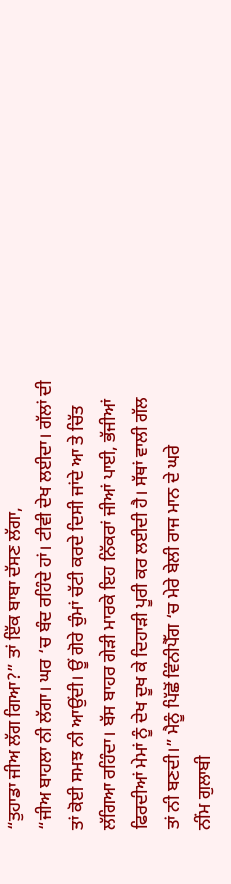“ਤੁਹਾਡਾ ਜੀਅ ਲੱਗ ਗਿਆ?” ਤਾਂ ਇੱਕ ਬਾਬਾ ਦੱਸਣ ਲੱਗਾ,
“ਜੀਅ ਬਾਹਲਾ ਨੀ ਲੱਗਾ। ਘਰ ‘ਚ ਬੰਦ ਰਹਿੰਦੇ ਹਾਂ। ਟੀਵੀ ਦੇਖ ਲਈਦਾ। ਗੱਲਾਂ ਦੀ
ਤਾਂ ਕੋਈ ਸਮਝ ਨੀ ਆਉਂਦੀ। ਊਂ ਗੋਰੇ ਚੁੰਮਾਂ ਚੱਟੀ ਕਰਦੇ ਦਿਸੀ ਜਾਂਦੇ ਆ ਤੇ ਚਿੱਤ
ਲੱਗਿਆ ਰਹਿੰਦਾ। ਬੱਸ ਬਾਹਰ ਗੇੜੀ ਮਾਰਕੇ ਇਹ ਨਿੱਕਰਾਂ ਜੀਆਂ ਪਾਈ, ਭੱਜੀਆਂ
ਫਿਰਦੀਆਂ ਮੇਮਾਂ ਨੂੰ ਦੇਖ ਦੂਖ ਕੇ ਦਿਹਾੜੀ ਪੂਰੀ ਕਰ ਲਈਦੀ ਹੈ। ਸੱਥਾਂ ਵਾਲੀ ਗੱਲ
ਤਾਂ ਨੀ ਬਣਦੀ।” ਮੈਨੂੰ ਪਿੱਛੋਂ ਵਿੰਨੀਪੈੱਗ ‘ਚ ਮੇਰੇ ਬੇਲੀ ਰਾਜ ਮਾਨ ਦੇ ਘਰੇ
ਨੀਂਮ ਗੁਲਾਬੀ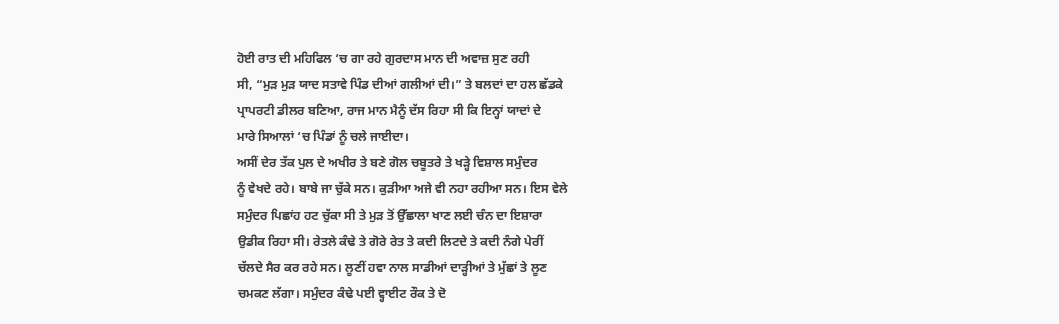ਹੋਈ ਰਾਤ ਦੀ ਮਹਿਫਿਲ ‘ਚ ਗਾ ਰਹੇ ਗੁਰਦਾਸ ਮਾਨ ਦੀ ਅਵਾਜ਼ ਸੁਣ ਰਹੀ
ਸੀ, “ਮੁੜ ਮੁੜ ਯਾਦ ਸਤਾਵੇ ਪਿੰਡ ਦੀਆਂ ਗਲੀਆਂ ਦੀ।” ਤੇ ਬਲਦਾਂ ਦਾ ਹਲ ਛੱਡਕੇ
ਪ੍ਰਾਪਰਟੀ ਡੀਲਰ ਬਣਿਆ, ਰਾਜ ਮਾਨ ਮੈਨੂੰ ਦੱਸ ਰਿਹਾ ਸੀ ਕਿ ਇਨ੍ਹਾਂ ਯਾਦਾਂ ਦੇ
ਮਾਰੇ ਸਿਆਲਾਂ ‘ਚ ਪਿੰਡਾਂ ਨੂੰ ਚਲੇ ਜਾਈਦਾ।
ਅਸੀਂ ਦੇਰ ਤੱਕ ਪੁਲ ਦੇ ਅਖੀਰ ਤੇ ਬਣੇ ਗੋਲ ਚਬੂਤਰੇ ਤੇ ਖੜ੍ਹੇ ਵਿਸ਼ਾਲ ਸਮੁੰਦਰ
ਨੂੰ ਵੇਖਦੇ ਰਹੇ। ਬਾਬੇ ਜਾ ਚੁੱਕੇ ਸਨ। ਕੁੜੀਆ ਅਜੇ ਵੀ ਨਹਾ ਰਹੀਆ ਸਨ। ਇਸ ਵੇਲੇ
ਸਮੁੰਦਰ ਪਿਛਾਂਹ ਹਟ ਚੁੱਕਾ ਸੀ ਤੇ ਮੁੜ ਤੋਂ ਉੱਛਾਲਾ ਖਾਣ ਲਈ ਚੰਨ ਦਾ ਇਸ਼ਾਰਾ
ਉਡੀਕ ਰਿਹਾ ਸੀ। ਰੇਤਲੇ ਕੰਢੇ ਤੇ ਗੋਰੇ ਰੇਤ ਤੇ ਕਦੀ ਲਿਟਦੇ ਤੇ ਕਦੀ ਨੰਗੇ ਪੇਰੀਂ
ਚੱਲਦੇ ਸੈਰ ਕਰ ਰਹੇ ਸਨ। ਲੂਣੀਂ ਹਵਾ ਨਾਲ ਸਾਡੀਆਂ ਦਾੜ੍ਹੀਆਂ ਤੇ ਮੁੱਛਾਂ ਤੇ ਲੂਣ
ਚਮਕਣ ਲੱਗਾ। ਸਮੁੰਦਰ ਕੰਢੇ ਪਈ ਵ੍ਹਾਈਟ ਰੌਕ ਤੇ ਦੋ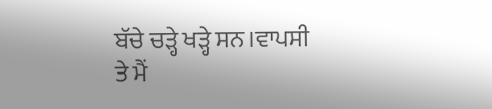ਬੱਚੇ ਚੜ੍ਹੇ ਖੜ੍ਹੇ ਸਨ।ਵਾਪਸੀ
ਤੇ ਮੈਂ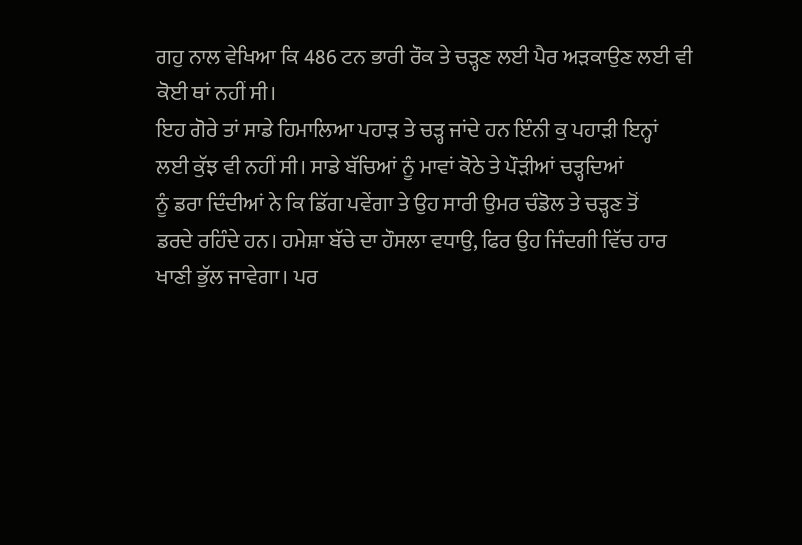ਗਹੁ ਨਾਲ ਵੇਖਿਆ ਕਿ 486 ਟਨ ਭਾਰੀ ਰੌਕ ਤੇ ਚੜ੍ਹਣ ਲਈ ਪੈਰ ਅੜਕਾਉਣ ਲਈ ਵੀ
ਕੋਈ ਥਾਂ ਨਹੀਂ ਸੀ।
ਇਹ ਗੋਰੇ ਤਾਂ ਸਾਡੇ ਹਿਮਾਲਿਆ ਪਹਾੜ ਤੇ ਚੜ੍ਹ ਜਾਂਦੇ ਹਨ ਇੰਨੀ ਕੁ ਪਹਾੜੀ ਇਨ੍ਹਾਂ
ਲਈ ਕੁੱਝ ਵੀ ਨਹੀਂ ਸੀ। ਸਾਡੇ ਬੱਚਿਆਂ ਨੂੰ ਮਾਵਾਂ ਕੋਠੇ ਤੇ ਪੌੜੀਆਂ ਚੜ੍ਹਦਿਆਂ
ਨੂੰ ਡਰਾ ਦਿੰਦੀਆਂ ਨੇ ਕਿ ਡਿੱਗ ਪਵੇਂਗਾ ਤੇ ਉਹ ਸਾਰੀ ਉਮਰ ਚੰਡੋਲ ਤੇ ਚੜ੍ਹਣ ਤੋਂ
ਡਰਦੇ ਰਹਿੰਦੇ ਹਨ। ਹਮੇਸ਼ਾ ਬੱਚੇ ਦਾ ਹੌਸਲਾ ਵਧਾਉ, ਫਿਰ ਉਹ ਜਿੰਦਗੀ ਵਿੱਚ ਹਾਰ
ਖਾਣੀ ਭੁੱਲ ਜਾਵੇਗਾ। ਪਰ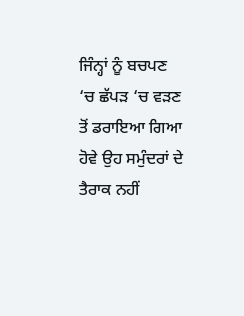ਜਿੰਨ੍ਹਾਂ ਨੂੰ ਬਚਪਣ ‘ਚ ਛੱਪੜ ‘ਚ ਵੜਣ ਤੋਂ ਡਰਾਇਆ ਗਿਆ
ਹੋਵੇ ਉਹ ਸਮੁੰਦਰਾਂ ਦੇ ਤੈਰਾਕ ਨਹੀਂ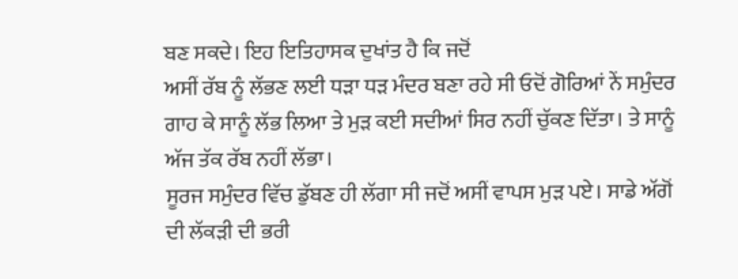ਬਣ ਸਕਦੇ। ਇਹ ਇਤਿਹਾਸਕ ਦੁਖਾਂਤ ਹੈ ਕਿ ਜਦੋਂ
ਅਸੀਂ ਰੱਬ ਨੂੰ ਲੱਭਣ ਲਈ ਧੜਾ ਧੜ ਮੰਦਰ ਬਣਾ ਰਹੇ ਸੀ ਓਦੋਂ ਗੋਰਿਆਂ ਨੇਂ ਸਮੁੰਦਰ
ਗਾਹ ਕੇ ਸਾਨੂੰ ਲੱਭ ਲਿਆ ਤੇ ਮੁੜ ਕਈ ਸਦੀਆਂ ਸਿਰ ਨਹੀਂ ਚੁੱਕਣ ਦਿੱਤਾ। ਤੇ ਸਾਨੂੰ
ਅੱਜ ਤੱਕ ਰੱਬ ਨਹੀਂ ਲੱਭਾ।
ਸੂਰਜ ਸਮੁੰਦਰ ਵਿੱਚ ਡੁੱਬਣ ਹੀ ਲੱਗਾ ਸੀ ਜਦੋਂ ਅਸੀਂ ਵਾਪਸ ਮੁੜ ਪਏ। ਸਾਡੇ ਅੱਗੋਂ
ਦੀ ਲੱਕੜੀ ਦੀ ਭਰੀ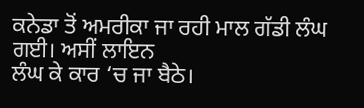ਕਨੇਡਾ ਤੋਂ ਅਮਰੀਕਾ ਜਾ ਰਹੀ ਮਾਲ ਗੱਡੀ ਲੰਘ ਗਈ। ਅਸੀਂ ਲਾਇਨ
ਲੰਘ ਕੇ ਕਾਰ ‘ਚ ਜਾ ਬੈਠੇ।